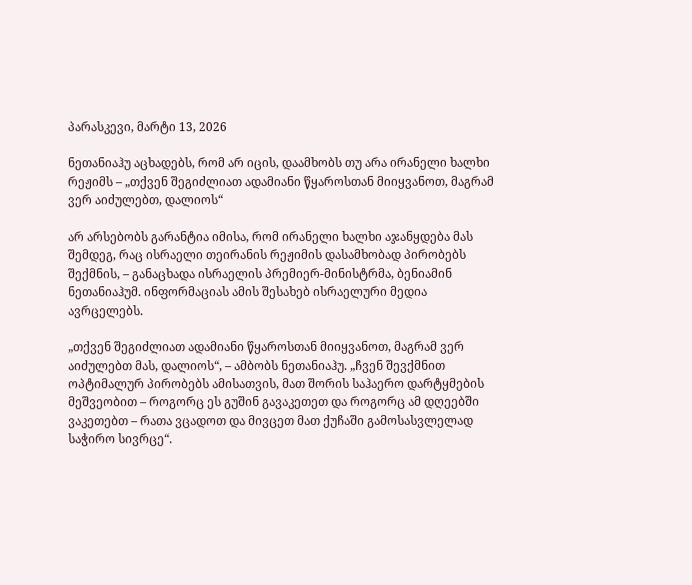პარასკევი, მარტი 13, 2026

ნეთანიაჰუ აცხადებს, რომ არ იცის, დაამხობს თუ არა ირანელი ხალხი რეჟიმს – „თქვენ შეგიძლიათ ადამიანი წყაროსთან მიიყვანოთ, მაგრამ ვერ აიძულებთ, დალიოს“

არ არსებობს გარანტია იმისა, რომ ირანელი ხალხი აჯანყდება მას შემდეგ, რაც ისრაელი თეირანის რეჟიმის დასამხობად პირობებს შექმნის, – განაცხადა ისრაელის პრემიერ-მინისტრმა, ბენიამინ ნეთანიაჰუმ. ინფორმაციას ამის შესახებ ისრაელური მედია ავრცელებს.

„თქვენ შეგიძლიათ ადამიანი წყაროსთან მიიყვანოთ, მაგრამ ვერ აიძულებთ მას, დალიოს“, – ამბობს ნეთანიაჰუ. „ჩვენ შევქმნით ოპტიმალურ პირობებს ამისათვის, მათ შორის საჰაერო დარტყმების მეშვეობით – როგორც ეს გუშინ გავაკეთეთ და როგორც ამ დღეებში ვაკეთებთ – რათა ვცადოთ და მივცეთ მათ ქუჩაში გამოსასვლელად საჭირო სივრცე“.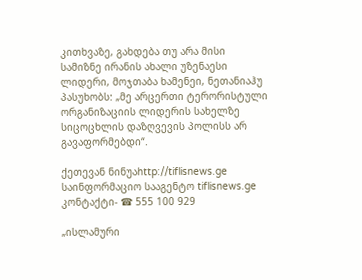კითხვაზე, გახდება თუ არა მისი სამიზნე ირანის ახალი უზენაესი ლიდერი, მოჯთაბა ხამენეი, ნეთანიაჰუ პასუხობს: „მე არცერთი ტერორისტული ორგანიზაციის ლიდერის სახელზე სიცოცხლის დაზღვევის პოლისს არ გავაფორმებდი“.

ქეთევან ნინუაhttp://tiflisnews.ge
საინფორმაციო სააგენტო tiflisnews.ge კონტაქტი- ☎ 555 100 929

„ისლამური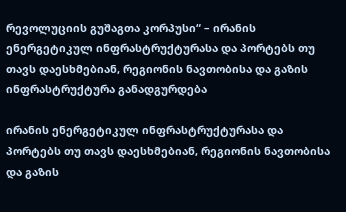რევოლუციის გუშაგთა კორპუსი“ – ირანის ენერგეტიკულ ინფრასტრუქტურასა და პორტებს თუ თავს დაესხმებიან, რეგიონის ნავთობისა და გაზის ინფრასტრუქტურა განადგურდება

ირანის ენერგეტიკულ ინფრასტრუქტურასა და პორტებს თუ თავს დაესხმებიან, რეგიონის ნავთობისა და გაზის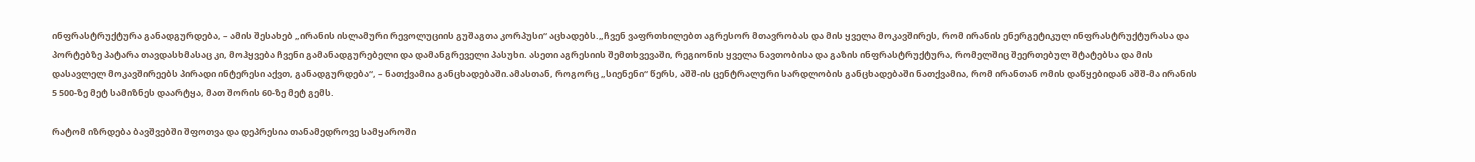ინფრასტრუქტურა განადგურდება, – ამის შესახებ „ირანის ისლამური რევოლუციის გუშაგთა კორპუსი“ აცხადებს.„ჩვენ ვაფრთხილებთ აგრესორ მთავრობას და მის ყველა მოკავშირეს, რომ ირანის ენერგეტიკულ ინფრასტრუქტურასა და პორტებზე პატარა თავდასხმასაც კი, მოჰყვება ჩვენი გამანადგურებელი და დამანგრეველი პასუხი. ასეთი აგრესიის შემთხვევაში, რეგიონის ყველა ნავთობისა და გაზის ინფრასტრუქტურა, რომელშიც შეერთებულ შტატებსა და მის დასავლელ მოკავშირეებს პირადი ინტერესი აქვთ, განადგურდება“, – ნათქვამია განცხადებაში.ამასთან, როგორც „სიენენი“ წერს, აშშ-ის ცენტრალური სარდლობის განცხადებაში ნათქვამია, რომ ირანთან ომის დაწყებიდან აშშ-მა ირანის 5 500-ზე მეტ სამიზნეს დაარტყა, მათ შორის 60-ზე მეტ გემს.

რატომ იზრდება ბავშვებში შფოთვა და დეპრესია თანამედროვე სამყაროში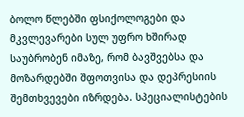ბოლო წლებში ფსიქოლოგები და მკვლევარები სულ უფრო ხშირად საუბრობენ იმაზე, რომ ბავშვებსა და მოზარდებში შფოთვისა და დეპრესიის შემთხვევები იზრდება. სპეციალისტების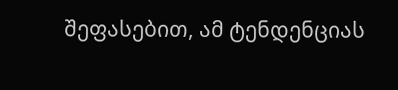შეფასებით, ამ ტენდენციას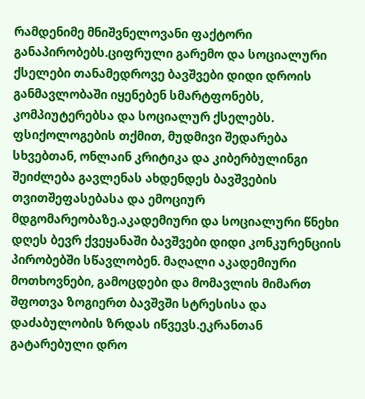რამდენიმე მნიშვნელოვანი ფაქტორი განაპირობებს.ციფრული გარემო და სოციალური ქსელები თანამედროვე ბავშვები დიდი დროის განმავლობაში იყენებენ სმარტფონებს, კომპიუტერებსა და სოციალურ ქსელებს. ფსიქოლოგების თქმით, მუდმივი შედარება სხვებთან, ონლაინ კრიტიკა და კიბერბულინგი შეიძლება გავლენას ახდენდეს ბავშვების თვითშეფასებასა და ემოციურ მდგომარეობაზე.აკადემიური და სოციალური წნეხი დღეს ბევრ ქვეყანაში ბავშვები დიდი კონკურენციის პირობებში სწავლობენ. მაღალი აკადემიური მოთხოვნები, გამოცდები და მომავლის მიმართ შფოთვა ზოგიერთ ბავშვში სტრესისა და დაძაბულობის ზრდას იწვევს.ეკრანთან გატარებული დრო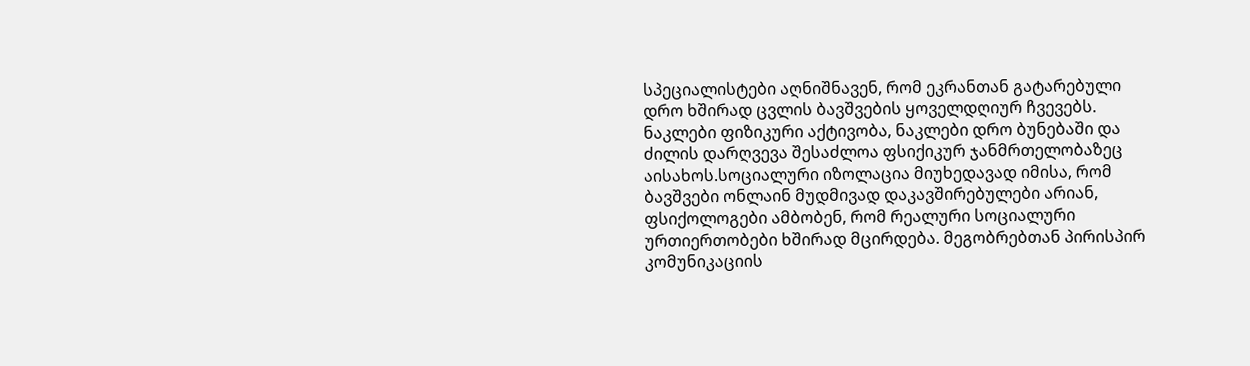სპეციალისტები აღნიშნავენ, რომ ეკრანთან გატარებული დრო ხშირად ცვლის ბავშვების ყოველდღიურ ჩვევებს. ნაკლები ფიზიკური აქტივობა, ნაკლები დრო ბუნებაში და ძილის დარღვევა შესაძლოა ფსიქიკურ ჯანმრთელობაზეც აისახოს.სოციალური იზოლაცია მიუხედავად იმისა, რომ ბავშვები ონლაინ მუდმივად დაკავშირებულები არიან, ფსიქოლოგები ამბობენ, რომ რეალური სოციალური ურთიერთობები ხშირად მცირდება. მეგობრებთან პირისპირ კომუნიკაციის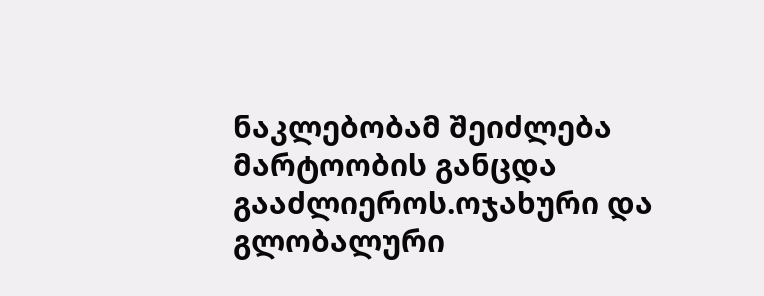ნაკლებობამ შეიძლება მარტოობის განცდა გააძლიეროს.ოჯახური და გლობალური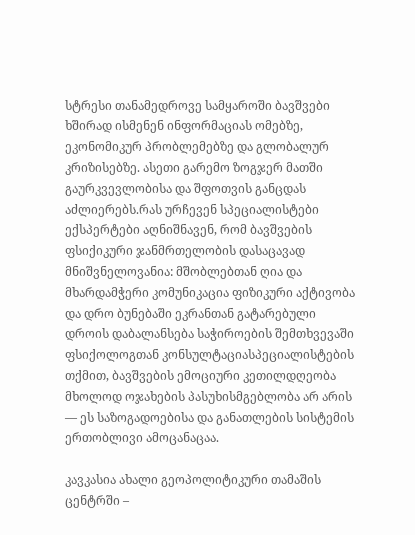სტრესი თანამედროვე სამყაროში ბავშვები ხშირად ისმენენ ინფორმაციას ომებზე, ეკონომიკურ პრობლემებზე და გლობალურ კრიზისებზე. ასეთი გარემო ზოგჯერ მათში გაურკვევლობისა და შფოთვის განცდას აძლიერებს.რას ურჩევენ სპეციალისტები ექსპერტები აღნიშნავენ, რომ ბავშვების ფსიქიკური ჯანმრთელობის დასაცავად მნიშვნელოვანია: მშობლებთან ღია და მხარდამჭერი კომუნიკაცია ფიზიკური აქტივობა და დრო ბუნებაში ეკრანთან გატარებული დროის დაბალანსება საჭიროების შემთხვევაში ფსიქოლოგთან კონსულტაციასპეციალისტების თქმით, ბავშვების ემოციური კეთილდღეობა მხოლოდ ოჯახების პასუხისმგებლობა არ არის — ეს საზოგადოებისა და განათლების სისტემის ერთობლივი ამოცანაცაა.

კავკასია ახალი გეოპოლიტიკური თამაშის ცენტრში –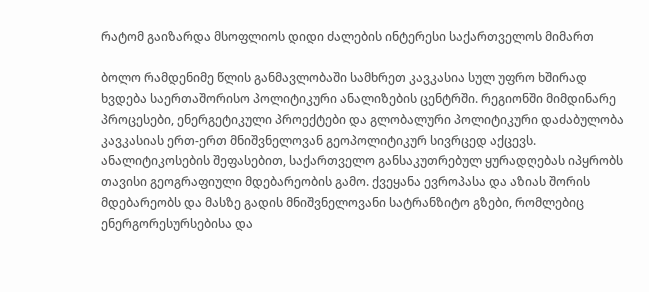რატომ გაიზარდა მსოფლიოს დიდი ძალების ინტერესი საქართველოს მიმართ

ბოლო რამდენიმე წლის განმავლობაში სამხრეთ კავკასია სულ უფრო ხშირად ხვდება საერთაშორისო პოლიტიკური ანალიზების ცენტრში. რეგიონში მიმდინარე პროცესები, ენერგეტიკული პროექტები და გლობალური პოლიტიკური დაძაბულობა კავკასიას ერთ-ერთ მნიშვნელოვან გეოპოლიტიკურ სივრცედ აქცევს. ანალიტიკოსების შეფასებით, საქართველო განსაკუთრებულ ყურადღებას იპყრობს თავისი გეოგრაფიული მდებარეობის გამო. ქვეყანა ევროპასა და აზიას შორის მდებარეობს და მასზე გადის მნიშვნელოვანი სატრანზიტო გზები, რომლებიც ენერგორესურსებისა და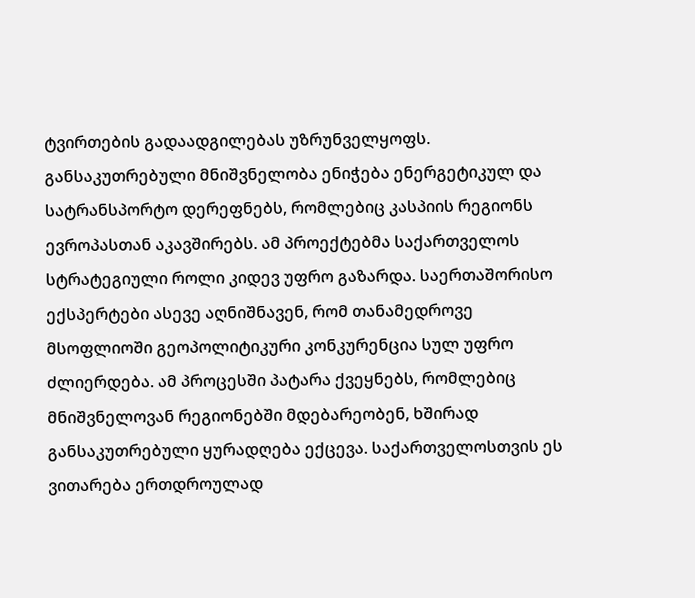ტვირთების გადაადგილებას უზრუნველყოფს. განსაკუთრებული მნიშვნელობა ენიჭება ენერგეტიკულ და სატრანსპორტო დერეფნებს, რომლებიც კასპიის რეგიონს ევროპასთან აკავშირებს. ამ პროექტებმა საქართველოს სტრატეგიული როლი კიდევ უფრო გაზარდა. საერთაშორისო ექსპერტები ასევე აღნიშნავენ, რომ თანამედროვე მსოფლიოში გეოპოლიტიკური კონკურენცია სულ უფრო ძლიერდება. ამ პროცესში პატარა ქვეყნებს, რომლებიც მნიშვნელოვან რეგიონებში მდებარეობენ, ხშირად განსაკუთრებული ყურადღება ექცევა. საქართველოსთვის ეს ვითარება ერთდროულად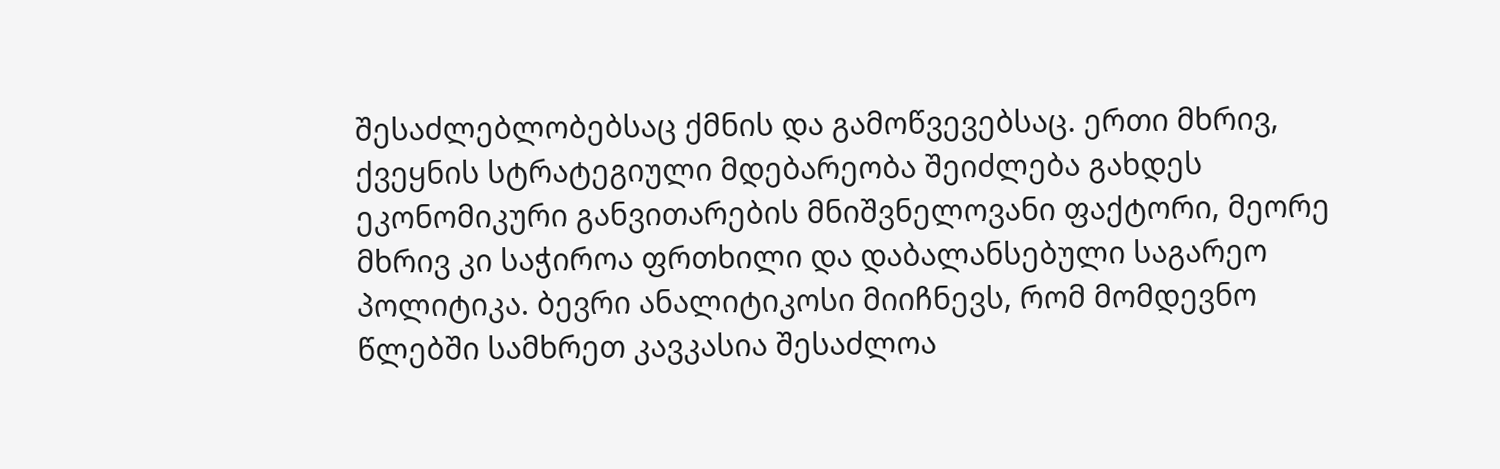შესაძლებლობებსაც ქმნის და გამოწვევებსაც. ერთი მხრივ, ქვეყნის სტრატეგიული მდებარეობა შეიძლება გახდეს ეკონომიკური განვითარების მნიშვნელოვანი ფაქტორი, მეორე მხრივ კი საჭიროა ფრთხილი და დაბალანსებული საგარეო პოლიტიკა. ბევრი ანალიტიკოსი მიიჩნევს, რომ მომდევნო წლებში სამხრეთ კავკასია შესაძლოა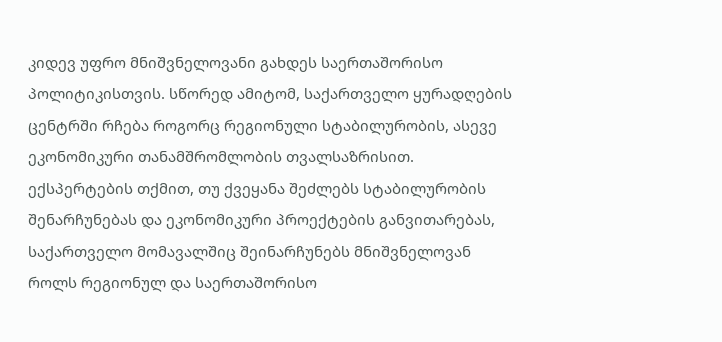კიდევ უფრო მნიშვნელოვანი გახდეს საერთაშორისო პოლიტიკისთვის. სწორედ ამიტომ, საქართველო ყურადღების ცენტრში რჩება როგორც რეგიონული სტაბილურობის, ასევე ეკონომიკური თანამშრომლობის თვალსაზრისით. ექსპერტების თქმით, თუ ქვეყანა შეძლებს სტაბილურობის შენარჩუნებას და ეკონომიკური პროექტების განვითარებას, საქართველო მომავალშიც შეინარჩუნებს მნიშვნელოვან როლს რეგიონულ და საერთაშორისო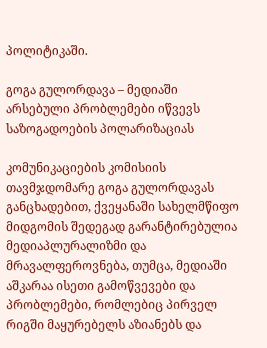პოლიტიკაში.

გოგა გულორდავა – მედიაში არსებული პრობლემები იწვევს საზოგადოების პოლარიზაციას

კომუნიკაციების კომისიის თავმჯდომარე გოგა გულორდავას განცხადებით, ქვეყანაში სახელმწიფო მიდგომის შედეგად გარანტირებულია მედიაპლურალიზმი და მრავალფეროვნება, თუმცა, მედიაში აშკარაა ისეთი გამოწვევები და პრობლემები, რომლებიც პირველ რიგში მაყურებელს აზიანებს და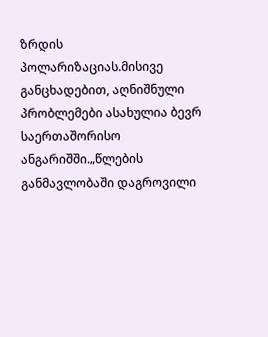ზრდის პოლარიზაციას.მისივე განცხადებით, აღნიშნული პრობლემები ასახულია ბევრ საერთაშორისო ანგარიშში.„წლების განმავლობაში დაგროვილი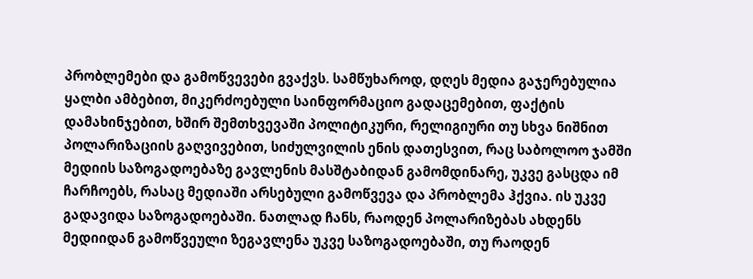პრობლემები და გამოწვევები გვაქვს. სამწუხაროდ, დღეს მედია გაჯერებულია ყალბი ამბებით, მიკერძოებული საინფორმაციო გადაცემებით, ფაქტის დამახინჯებით, ხშირ შემთხვევაში პოლიტიკური, რელიგიური თუ სხვა ნიშნით პოლარიზაციის გაღვივებით, სიძულვილის ენის დათესვით, რაც საბოლოო ჯამში მედიის საზოგადოებაზე გავლენის მასშტაბიდან გამომდინარე, უკვე გასცდა იმ ჩარჩოებს, რასაც მედიაში არსებული გამოწვევა და პრობლემა ჰქვია. ის უკვე გადავიდა საზოგადოებაში. ნათლად ჩანს, რაოდენ პოლარიზებას ახდენს მედიიდან გამოწვეული ზეგავლენა უკვე საზოგადოებაში, თუ რაოდენ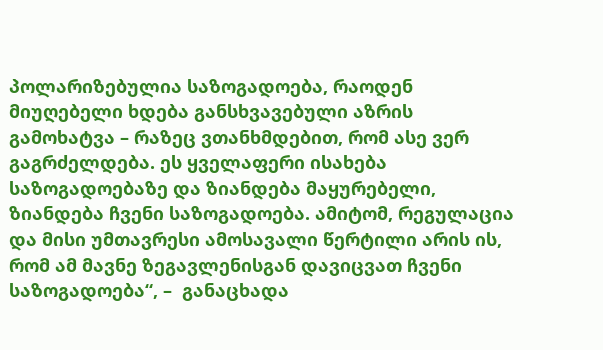პოლარიზებულია საზოგადოება, რაოდენ მიუღებელი ხდება განსხვავებული აზრის გამოხატვა – რაზეც ვთანხმდებით, რომ ასე ვერ გაგრძელდება. ეს ყველაფერი ისახება საზოგადოებაზე და ზიანდება მაყურებელი, ზიანდება ჩვენი საზოგადოება. ამიტომ, რეგულაცია და მისი უმთავრესი ამოსავალი წერტილი არის ის, რომ ამ მავნე ზეგავლენისგან დავიცვათ ჩვენი საზოგადოება“, –  განაცხადა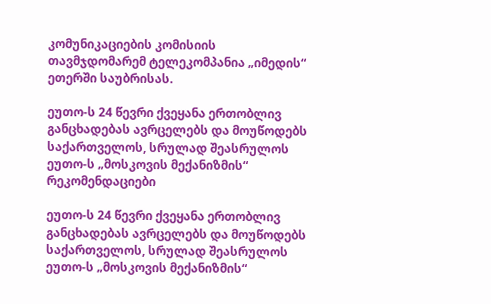კომუნიკაციების კომისიის თავმჯდომარემ ტელეკომპანია „იმედის“ ეთერში საუბრისას.

ეუთო-ს 24 წევრი ქვეყანა ერთობლივ განცხადებას ავრცელებს და მოუწოდებს საქართველოს, სრულად შეასრულოს ეუთო-ს „მოსკოვის მექანიზმის“ რეკომენდაციები

ეუთო-ს 24 წევრი ქვეყანა ერთობლივ განცხადებას ავრცელებს და მოუწოდებს საქართველოს, სრულად შეასრულოს ეუთო-ს „მოსკოვის მექანიზმის“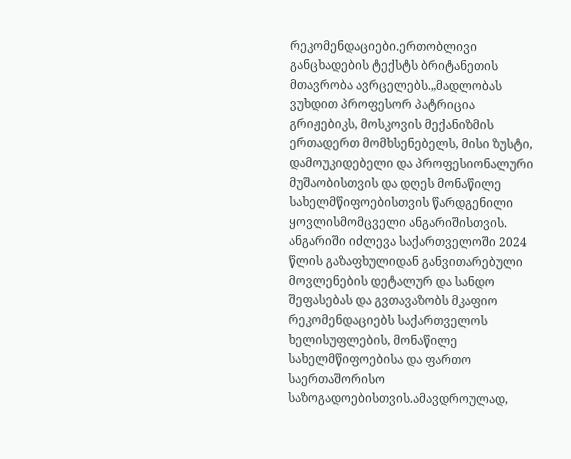რეკომენდაციები.ერთობლივი განცხადების ტექსტს ბრიტანეთის მთავრობა ავრცელებს.„მადლობას ვუხდით პროფესორ პატრიცია გრიჟებიკს, მოსკოვის მექანიზმის ერთადერთ მომხსენებელს, მისი ზუსტი, დამოუკიდებელი და პროფესიონალური მუშაობისთვის და დღეს მონაწილე სახელმწიფოებისთვის წარდგენილი ყოვლისმომცველი ანგარიშისთვის. ანგარიში იძლევა საქართველოში 2024 წლის გაზაფხულიდან განვითარებული მოვლენების დეტალურ და სანდო შეფასებას და გვთავაზობს მკაფიო რეკომენდაციებს საქართველოს ხელისუფლების, მონაწილე სახელმწიფოებისა და ფართო საერთაშორისო საზოგადოებისთვის.ამავდროულად,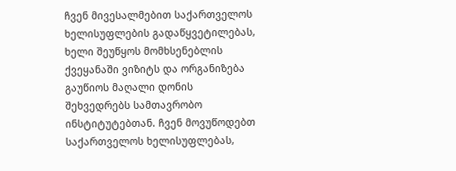ჩვენ მივესალმებით საქართველოს ხელისუფლების გადაწყვეტილებას, ხელი შეუწყოს მომხსენებლის ქვეყანაში ვიზიტს და ორგანიზება გაუწიოს მაღალი დონის შეხვედრებს სამთავრობო ინსტიტუტებთან. ჩვენ მოვუწოდებთ საქართველოს ხელისუფლებას,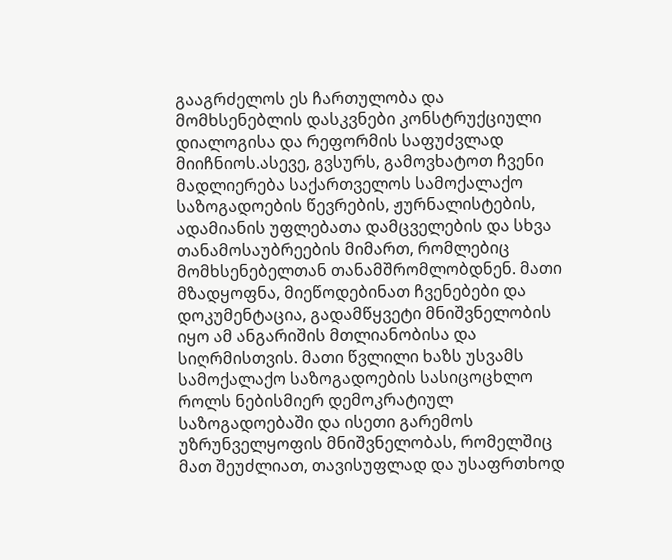გააგრძელოს ეს ჩართულობა და მომხსენებლის დასკვნები კონსტრუქციული დიალოგისა და რეფორმის საფუძვლად მიიჩნიოს.ასევე, გვსურს, გამოვხატოთ ჩვენი მადლიერება საქართველოს სამოქალაქო საზოგადოების წევრების, ჟურნალისტების, ადამიანის უფლებათა დამცველების და სხვა თანამოსაუბრეების მიმართ, რომლებიც მომხსენებელთან თანამშრომლობდნენ. მათი მზადყოფნა, მიეწოდებინათ ჩვენებები და დოკუმენტაცია, გადამწყვეტი მნიშვნელობის იყო ამ ანგარიშის მთლიანობისა და სიღრმისთვის. მათი წვლილი ხაზს უსვამს სამოქალაქო საზოგადოების სასიცოცხლო როლს ნებისმიერ დემოკრატიულ საზოგადოებაში და ისეთი გარემოს უზრუნველყოფის მნიშვნელობას, რომელშიც მათ შეუძლიათ, თავისუფლად და უსაფრთხოდ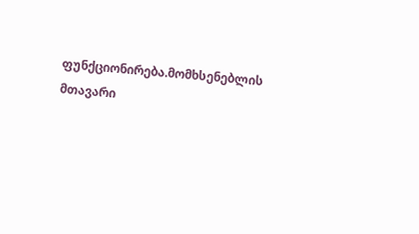ფუნქციონირება.მომხსენებლის მთავარი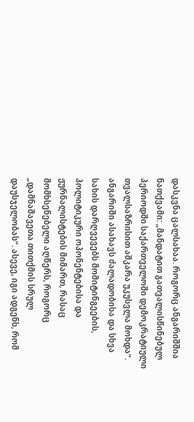დასკვნა ცალსახაა. როგორც ანგარიშშია ნათქვამი: „მანდატით გათვალისწინებულ პერიოდში საქართველოში დემოკრატიული თვალსაზრისით აშკარა უკუსვლა მოხდა“. ანგარიში ასახავს ძალადობისა და სხვა სახის დარღვევებს მომიტინგეების, პოლიტიკური ოპონენტებისა და ჟურნალისტების მიმართ, რასაც მომხსენებელი აღწერს, როგორც „დამნაშავეთა თითქმის სრულ დაუსჯელობას“. ასევე, იგი ადგენს, რომ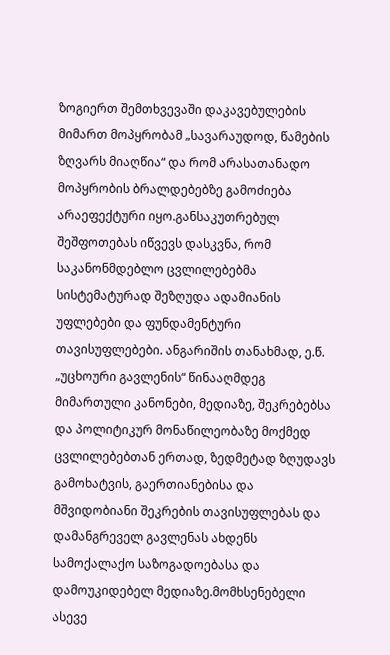ზოგიერთ შემთხვევაში დაკავებულების მიმართ მოპყრობამ „სავარაუდოდ, წამების ზღვარს მიაღწია“ და რომ არასათანადო მოპყრობის ბრალდებებზე გამოძიება არაეფექტური იყო.განსაკუთრებულ შეშფოთებას იწვევს დასკვნა, რომ საკანონმდებლო ცვლილებებმა სისტემატურად შეზღუდა ადამიანის უფლებები და ფუნდამენტური თავისუფლებები. ანგარიშის თანახმად, ე.წ. „უცხოური გავლენის“ წინააღმდეგ მიმართული კანონები, მედიაზე, შეკრებებსა და პოლიტიკურ მონაწილეობაზე მოქმედ ცვლილებებთან ერთად, ზედმეტად ზღუდავს გამოხატვის, გაერთიანებისა და მშვიდობიანი შეკრების თავისუფლებას და დამანგრეველ გავლენას ახდენს სამოქალაქო საზოგადოებასა და დამოუკიდებელ მედიაზე.მომხსენებელი ასევე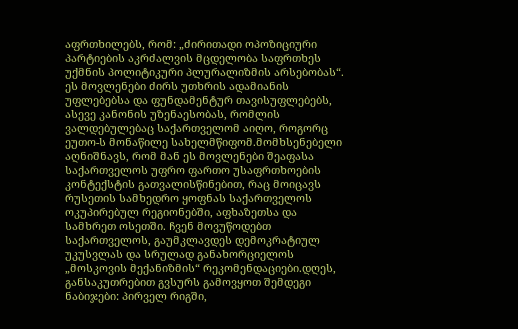აფრთხილებს, რომ: „ძირითადი ოპოზიციური პარტიების აკრძალვის მცდელობა საფრთხეს უქმნის პოლიტიკური პლურალიზმის არსებობას“. ეს მოვლენები ძირს უთხრის ადამიანის უფლებებსა და ფუნდამენტურ თავისუფლებებს, ასევე კანონის უზენაესობას, რომლის ვალდებულებაც საქართველომ აიღო, როგორც ეუთო-ს მონაწილე სახელმწიფომ.მომხსენებელი აღნიშნავს, რომ მან ეს მოვლენები შეაფასა საქართველოს უფრო ფართო უსაფრთხოების კონტექსტის გათვალისწინებით, რაც მოიცავს რუსეთის სამხედრო ყოფნას საქართველოს ოკუპირებულ რეგიონებში, აფხაზეთსა და სამხრეთ ოსეთში. ჩვენ მოვუწოდებთ საქართველოს, გაუმკლავდეს დემოკრატიულ უკუსვლას და სრულად განახორციელოს „მოსკოვის მექანიზმის“ რეკომენდაციები.დღეს, განსაკუთრებით გვსურს გამოვყოთ შემდეგი ნაბიჯები: პირველ რიგში,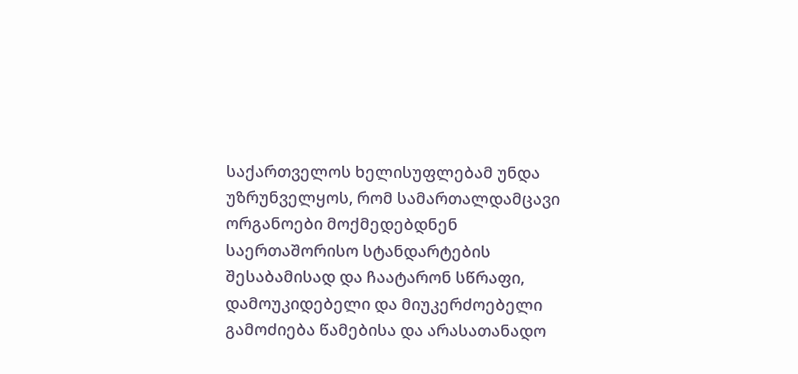საქართველოს ხელისუფლებამ უნდა უზრუნველყოს, რომ სამართალდამცავი ორგანოები მოქმედებდნენ საერთაშორისო სტანდარტების შესაბამისად და ჩაატარონ სწრაფი, დამოუკიდებელი და მიუკერძოებელი გამოძიება წამებისა და არასათანადო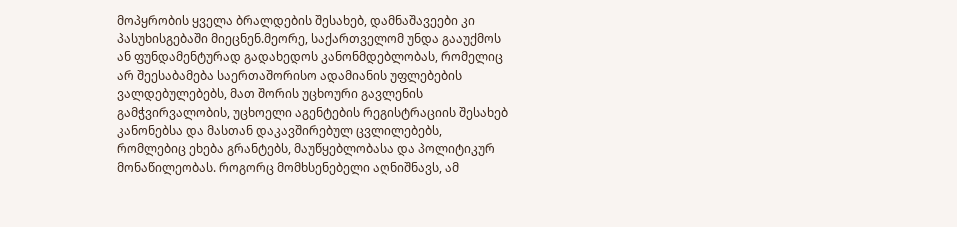მოპყრობის ყველა ბრალდების შესახებ, დამნაშავეები კი პასუხისგებაში მიეცნენ.მეორე, საქართველომ უნდა გააუქმოს ან ფუნდამენტურად გადახედოს კანონმდებლობას, რომელიც არ შეესაბამება საერთაშორისო ადამიანის უფლებების ვალდებულებებს, მათ შორის უცხოური გავლენის გამჭვირვალობის, უცხოელი აგენტების რეგისტრაციის შესახებ კანონებსა და მასთან დაკავშირებულ ცვლილებებს, რომლებიც ეხება გრანტებს, მაუწყებლობასა და პოლიტიკურ მონაწილეობას. როგორც მომხსენებელი აღნიშნავს, ამ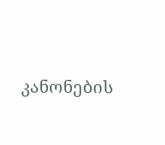კანონების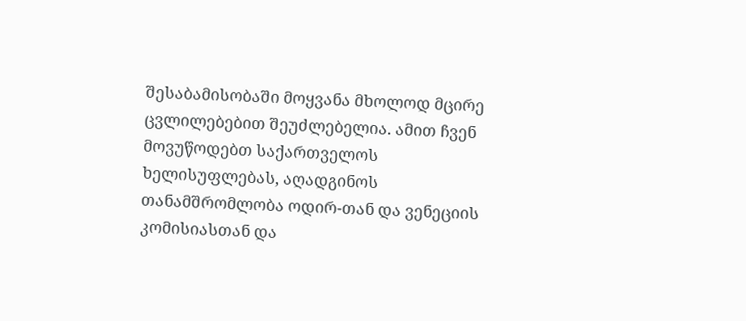შესაბამისობაში მოყვანა მხოლოდ მცირე ცვლილებებით შეუძლებელია. ამით ჩვენ მოვუწოდებთ საქართველოს ხელისუფლებას, აღადგინოს თანამშრომლობა ოდირ-თან და ვენეციის კომისიასთან და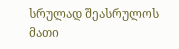სრულად შეასრულოს მათი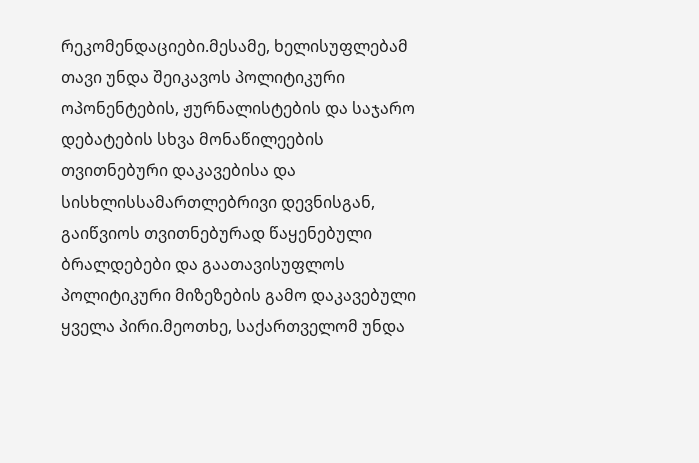რეკომენდაციები.მესამე, ხელისუფლებამ თავი უნდა შეიკავოს პოლიტიკური ოპონენტების, ჟურნალისტების და საჯარო დებატების სხვა მონაწილეების თვითნებური დაკავებისა და სისხლისსამართლებრივი დევნისგან, გაიწვიოს თვითნებურად წაყენებული ბრალდებები და გაათავისუფლოს პოლიტიკური მიზეზების გამო დაკავებული ყველა პირი.მეოთხე, საქართველომ უნდა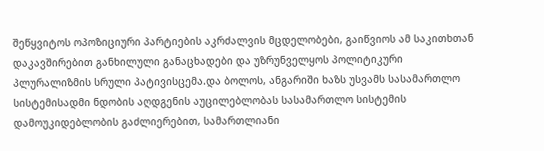შეწყვიტოს ოპოზიციური პარტიების აკრძალვის მცდელობები, გაიწვიოს ამ საკითხთან დაკავშირებით განხილული განაცხადები და უზრუნველყოს პოლიტიკური პლურალიზმის სრული პატივისცემა.და ბოლოს, ანგარიში ხაზს უსვამს სასამართლო სისტემისადმი ნდობის აღდგენის აუცილებლობას სასამართლო სისტემის დამოუკიდებლობის გაძლიერებით, სამართლიანი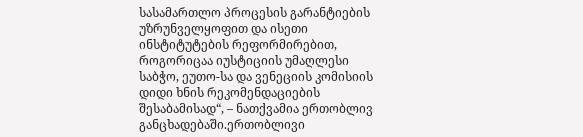სასამართლო პროცესის გარანტიების უზრუნველყოფით და ისეთი ინსტიტუტების რეფორმირებით, როგორიცაა იუსტიციის უმაღლესი საბჭო, ეუთო-სა და ვენეციის კომისიის დიდი ხნის რეკომენდაციების შესაბამისად“, – ნათქვამია ერთობლივ განცხადებაში.ერთობლივი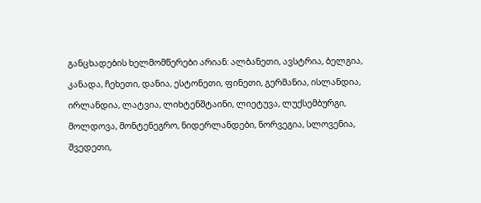განცხადების ხელმომწერები არიან: ალბანეთი, ავსტრია, ბელგია, კანადა, ჩეხეთი, დანია, ესტონეთი, ფინეთი, გერმანია, ისლანდია, ირლანდია, ლატვია, ლიხტენშტაინი, ლიეტუვა, ლუქსემბურგი, მოლდოვა, მონტენეგრო, ნიდერლანდები, ნორვეგია, სლოვენია, შვედეთი,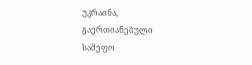უკრაინა, გაერთიანებული სამეფო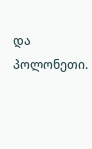და პოლონეთი.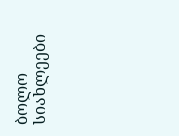ბოლო სიახლეები